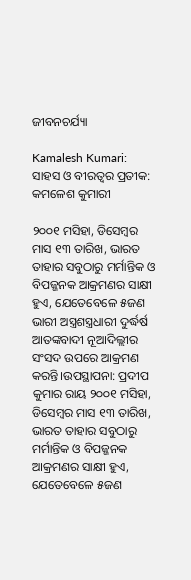ଜୀବନଚର୍ଯ୍ୟା

Kamalesh Kumari: ସାହସ ଓ ବୀରତ୍ବର ପ୍ରତୀକ: କମଳେଶ କୁମାରୀ

୨୦୦୧ ମସିହା, ଡିସେମ୍ବର ମାସ ୧୩ ତାରିଖ, ଭାରତ ତାହାର ସବୁଠାରୁ ମର୍ମାନ୍ତିକ ଓ ବିପଜ୍ଜନକ ଆକ୍ରମଣର ସାକ୍ଷୀ ହୁଏ, ଯେତେବେଳେ ୫ଜଣ ଭାରୀ ଅସ୍ତ୍ରଶସ୍ତ୍ରଧାରୀ ଦୁର୍ଦ୍ଧର୍ଷ ଆତଙ୍କବାଦୀ ନୂଆଦିଲ୍ଲୀର ସଂସଦ ଉପରେ ଆକ୍ରମଣ କରନ୍ତି।ଉପସ୍ଥାପନା: ପ୍ରଦୀପ କୁମାର ରାୟ ୨୦୦୧ ମସିହା, ଡିସେମ୍ବର ମାସ ୧୩ ତାରିଖ, ଭାରତ ତାହାର ସବୁଠାରୁ ମର୍ମାନ୍ତିକ ଓ ବିପଜ୍ଜନକ ଆକ୍ରମଣର ସାକ୍ଷୀ ହୁଏ, ଯେତେବେଳେ ୫ଜଣ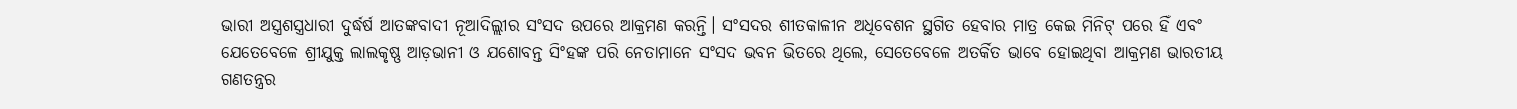ଭାରୀ ଅସ୍ତ୍ରଶସ୍ତ୍ରଧାରୀ ଦୁର୍ଦ୍ଧର୍ଷ ଆତଙ୍କବାଦୀ ନୂଆଦିଲ୍ଲୀର ସଂସଦ ଉପରେ ଆକ୍ରମଣ କରନ୍ତି। ସଂସଦର ଶୀତକାଳୀନ ଅଧିବେଶନ ସ୍ଥଗିତ ହେବାର ମାତ୍ର କେଇ ମିନିଟ୍‌ ପରେ ହିଁ ଏବଂ ଯେତେବେଳେ ଶ୍ରୀଯୁକ୍ତ ଲାଲକୃଷ୍ଣ ଆଡ଼ଭାନୀ ଓ ଯଶୋବନ୍ତ ସିଂହଙ୍କ ପରି ନେତାମାନେ ସଂସଦ ଭବନ ଭିତରେ ଥିଲେ, ସେତେବେଳେ ଅତର୍କିତ ଭାବେ ହୋଇଥିବା ଆକ୍ରମଣ ଭାରତୀୟ ଗଣତନ୍ତ୍ରର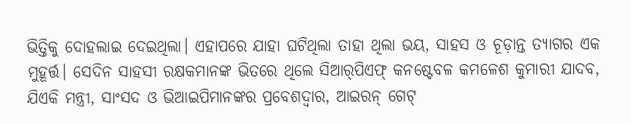ଭିତ୍ତିକୁ ଦୋହଲାଇ ଦେଇଥିଲା। ଏହାପରେ ଯାହା ଘଟିଥିଲା ତାହା ଥିଲା ଭୟ, ସାହସ ଓ ଚୂଡ଼ାନ୍ତ ତ୍ୟାଗର ଏକ ମୁହୂର୍ତ୍ତ। ସେଦିନ ସାହସୀ ରକ୍ଷକମାନଙ୍କ ଭିତରେ ଥିଲେ ସିଆର୍‌ପିଏଫ୍‌ କନଷ୍ଟେବଳ କମଳେଶ କୁମାରୀ ଯାଦବ, ଯିଏକି ମନ୍ତ୍ରୀ, ସାଂସଦ ଓ ଭିଆଇପିମାନଙ୍କର ପ୍ରବେଶଦ୍ବାର, ଆଇରନ୍‌ ଗେଟ୍‌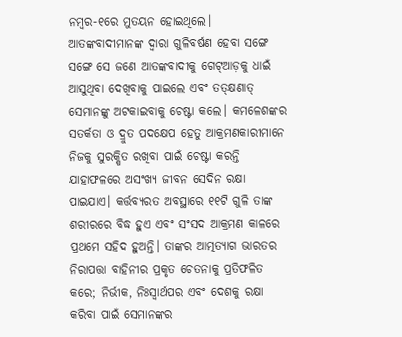ନମ୍ବର-୧ରେ ମୁତୟନ ହୋଇଥିଲେ। ଆତଙ୍କବାଦୀମାନଙ୍କ ଦ୍ବାରା ଗୁଳିବର୍ଷଣ ହେବା ସଙ୍ଗେ ସଙ୍ଗେ ସେ ଜଣେ ଆତଙ୍କବାଦୀକୁ ଗେଟ୍‌ଆଡ଼କୁ ଧାଇଁ ଆସୁଥିବା ଦେଖିବାକୁ ପାଇଲେ ଏବଂ ତତ୍‌କ୍ଷଣାତ୍ ସେମାନଙ୍କୁ ଅଟକାଇବାକୁ ଚେଷ୍ଟା କଲେ। କମଳେଶଙ୍କର ସତର୍କତା ଓ ଦ୍ରୁତ ପଦକ୍ଷେପ ହେତୁ ଆକ୍ରମଣକାରୀମାନେ ନିଜକୁ ସୁରକ୍ଷିତ ରଖିବା ପାଇଁ ଚେଷ୍ଟା କରନ୍ତି ଯାହାଫଳରେ ଅସଂଖ୍ୟ ଜୀବନ ସେଦିନ ରକ୍ଷା ପାଇଯାଏ। କର୍ତ୍ତବ୍ୟରତ ଅବସ୍ଥାରେ ୧୧ଟି ଗୁଳି ତା‌ଙ୍କ ଶରୀରରେ ବିଦ୍ଧ ହୁଏ ଏବଂ ସଂସଦ ଆକ୍ରମଣ କାଳରେ ପ୍ରଥମେ ସହିଦ ହୁଅନ୍ତି। ତାଙ୍କର ଆତ୍ମତ୍ୟାଗ ଭାରତର ନିରାପତ୍ତା ବାହିନୀର ପ୍ରକୃତ ଚେତନାକୁ ପ୍ରତିଫଳିତ କରେ; ନିର୍ଭୀକ, ନିଃସ୍ବାର୍ଥପର ଏବଂ ଦେଶକୁ ରକ୍ଷା କରିବା ପାଇଁ ସେମାନଙ୍କର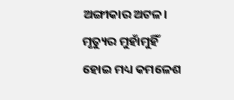ଅଙ୍ଗୀକାର ଅଟଳ। ମୃତ୍ୟୁର ମୁହାଁମୁହିଁ ହୋଇ ମଧ୍ୟ କମଳେଶ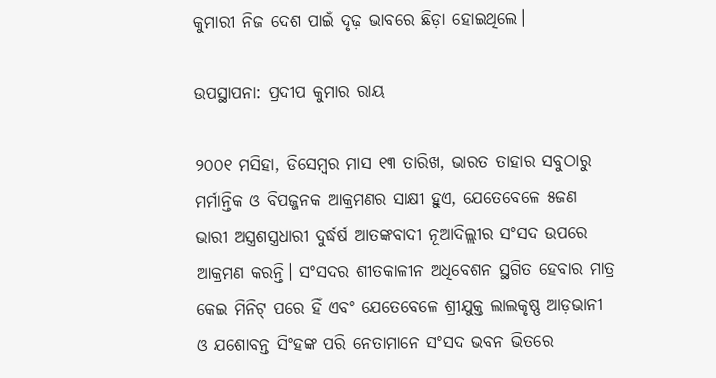କୁମାରୀ ନିଜ ଦେଶ ପାଇଁ ଦୃଢ଼ ଭାବରେ ଛିଡ଼ା ହୋଇଥିଲେ।

ଉପସ୍ଥାପନା: ପ୍ରଦୀପ କୁମାର ରାୟ

୨୦୦୧ ମସିହା, ଡିସେମ୍ବର ମାସ ୧୩ ତାରିଖ, ଭାରତ ତାହାର ସବୁଠାରୁ ମର୍ମାନ୍ତିକ ଓ ବିପଜ୍ଜନକ ଆକ୍ରମଣର ସାକ୍ଷୀ ହୁଏ, ଯେତେବେଳେ ୫ଜଣ ଭାରୀ ଅସ୍ତ୍ରଶସ୍ତ୍ରଧାରୀ ଦୁର୍ଦ୍ଧର୍ଷ ଆତଙ୍କବାଦୀ ନୂଆଦିଲ୍ଲୀର ସଂସଦ ଉପରେ ଆକ୍ରମଣ କରନ୍ତି। ସଂସଦର ଶୀତକାଳୀନ ଅଧିବେଶନ ସ୍ଥଗିତ ହେବାର ମାତ୍ର କେଇ ମିନିଟ୍‌ ପରେ ହିଁ ଏବଂ ଯେତେବେଳେ ଶ୍ରୀଯୁକ୍ତ ଲାଲକୃଷ୍ଣ ଆଡ଼ଭାନୀ ଓ ଯଶୋବନ୍ତ ସିଂହଙ୍କ ପରି ନେତାମାନେ ସଂସଦ ଭବନ ଭିତରେ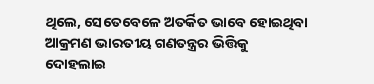ଥିଲେ, ସେତେବେଳେ ଅତର୍କିତ ଭାବେ ହୋଇଥିବା ଆକ୍ରମଣ ଭାରତୀୟ ଗଣତନ୍ତ୍ରର ଭିତ୍ତିକୁ ଦୋହଲାଇ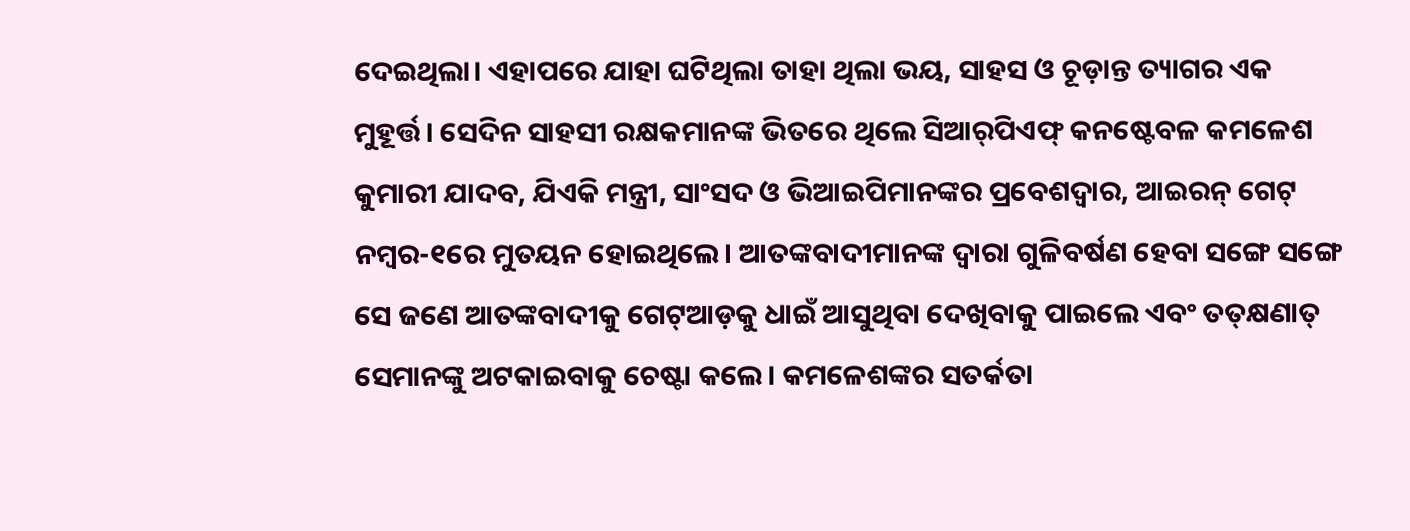ଦେଇଥିଲା। ଏହାପରେ ଯାହା ଘଟିଥିଲା ତାହା ଥିଲା ଭୟ, ସାହସ ଓ ଚୂଡ଼ାନ୍ତ ତ୍ୟାଗର ଏକ ମୁହୂର୍ତ୍ତ। ସେଦିନ ସାହସୀ ରକ୍ଷକମାନଙ୍କ ଭିତରେ ଥିଲେ ସିଆର୍‌ପିଏଫ୍‌ କନଷ୍ଟେବଳ କମଳେଶ କୁମାରୀ ଯାଦବ, ଯିଏକି ମନ୍ତ୍ରୀ, ସାଂସଦ ଓ ଭିଆଇପିମାନଙ୍କର ପ୍ରବେଶଦ୍ବାର, ଆଇରନ୍‌ ଗେଟ୍‌ ନମ୍ବର-୧ରେ ମୁତୟନ ହୋଇଥିଲେ। ଆତଙ୍କବାଦୀମାନଙ୍କ ଦ୍ବାରା ଗୁଳିବର୍ଷଣ ହେବା ସଙ୍ଗେ ସଙ୍ଗେ ସେ ଜଣେ ଆତଙ୍କବାଦୀକୁ ଗେଟ୍‌ଆଡ଼କୁ ଧାଇଁ ଆସୁଥିବା ଦେଖିବାକୁ ପାଇଲେ ଏବଂ ତତ୍‌କ୍ଷଣାତ୍ ସେମାନଙ୍କୁ ଅଟକାଇବାକୁ ଚେଷ୍ଟା କଲେ। କମଳେଶଙ୍କର ସତର୍କତା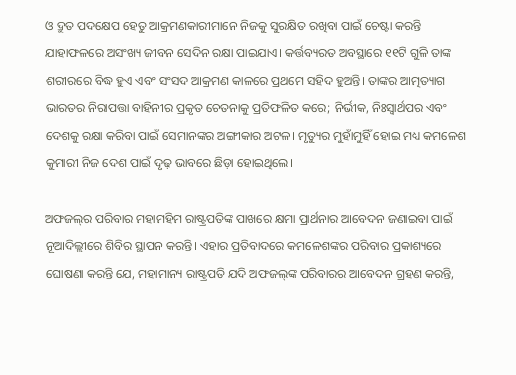ଓ ଦ୍ରୁତ ପଦକ୍ଷେପ ହେତୁ ଆକ୍ରମଣକାରୀମାନେ ନିଜକୁ ସୁରକ୍ଷିତ ରଖିବା ପାଇଁ ଚେଷ୍ଟା କରନ୍ତି ଯାହାଫଳରେ ଅସଂଖ୍ୟ ଜୀବନ ସେଦିନ ରକ୍ଷା ପାଇଯାଏ। କର୍ତ୍ତବ୍ୟରତ ଅବସ୍ଥାରେ ୧୧ଟି ଗୁଳି ତା‌ଙ୍କ ଶରୀରରେ ବିଦ୍ଧ ହୁଏ ଏବଂ ସଂସଦ ଆକ୍ରମଣ କାଳରେ ପ୍ରଥମେ ସହିଦ ହୁଅନ୍ତି। ତାଙ୍କର ଆତ୍ମତ୍ୟାଗ ଭାରତର ନିରାପତ୍ତା ବାହିନୀର ପ୍ରକୃତ ଚେତନାକୁ ପ୍ରତିଫଳିତ କରେ; ନିର୍ଭୀକ, ନିଃସ୍ବାର୍ଥପର ଏବଂ ଦେଶକୁ ରକ୍ଷା କରିବା ପାଇଁ ସେମାନଙ୍କର ଅଙ୍ଗୀକାର ଅଟଳ। ମୃତ୍ୟୁର ମୁହାଁମୁହିଁ ହୋଇ ମଧ୍ୟ କମଳେଶ କୁମାରୀ ନିଜ ଦେଶ ପାଇଁ ଦୃଢ଼ ଭାବରେ ଛିଡ଼ା ହୋଇଥିଲେ।

ଅଫଜଲ୍‌ର ପରିବାର ମହାମହିମ ରାଷ୍ଟ୍ରପତିଙ୍କ ପାଖରେ କ୍ଷମା ପ୍ରାର୍ଥନାର ଆବେଦନ ଜଣାଇବା ପାଇଁ ନୂଆଦିଲ୍ଲୀରେ ଶିବିର ସ୍ଥାପନ କରନ୍ତି। ଏହାର ପ୍ରତିବାଦରେ କମଳେଶଙ୍କର ପରିବାର ପ୍ରକାଶ୍ୟରେ ଘୋଷଣା କରନ୍ତି ଯେ, ମହାମାନ୍ୟ ରାଷ୍ଟ୍ରପତି ଯଦି ଅଫଜଲ୍‌ଙ୍କ ପରିବାରର ଆବେଦନ ଗ୍ରହଣ କରନ୍ତି,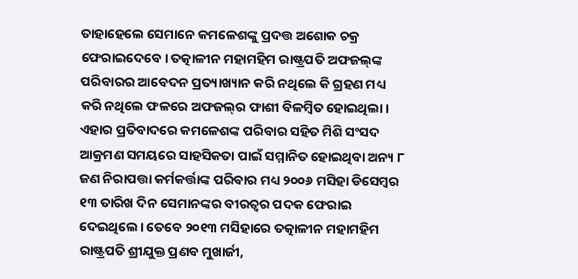ତାହାହେଲେ ସେମାନେ କମଳେଶଙ୍କୁ ପ୍ରଦତ୍ତ ଅଶୋକ ଚକ୍ର ଫେରାଇଦେବେ। ତତ୍କାଳୀନ ମହାମହିମ ରାଷ୍ଟ୍ରପତି ଅଫଜଲ୍‌ଙ୍କ ପରିବାରର ଆବେଦନ ପ୍ରତ୍ୟାଖ୍ୟାନ କରି ନଥିଲେ କି ଗ୍ରହଣ ମଧ୍ୟ କରି ନଥିଲେ ଫଳରେ ଅଫଜଲ୍‌ର ଫାଶୀ ବିଳମ୍ବିତ ହୋଇଥିଲା। ଏହାର ପ୍ରତିବାଦରେ କମଳେଶଙ୍କ ପରିବାର ସହିତ ମିଶି ସଂସଦ ଆକ୍ରମଣ ସମୟରେ ସାହସିକତା ପାଇଁ ସମ୍ମାନିତ ହୋଇଥିବା ଅନ୍ୟ ୮ ଜଣ ନିରାପତ୍ତା କର୍ମକର୍ତ୍ତାଙ୍କ ପରିବାର ମଧ୍ୟ ୨୦୦୬ ମସିହା ଡିସେମ୍ବର ୧୩ ତାରିଖ ଦିନ ସେମାନଙ୍କର ବୀରତ୍ବର ପଦକ ଫେରାଇ ଦେଇଥିଲେ। ତେବେ ୨୦୧୩ ମସିହାରେ ତତ୍କାଳୀନ ମହାମହିମ ରାଷ୍ଟ୍ରପତି ଶ୍ରୀଯୁକ୍ତ ପ୍ରଣବ ମୁଖାର୍ଜୀ,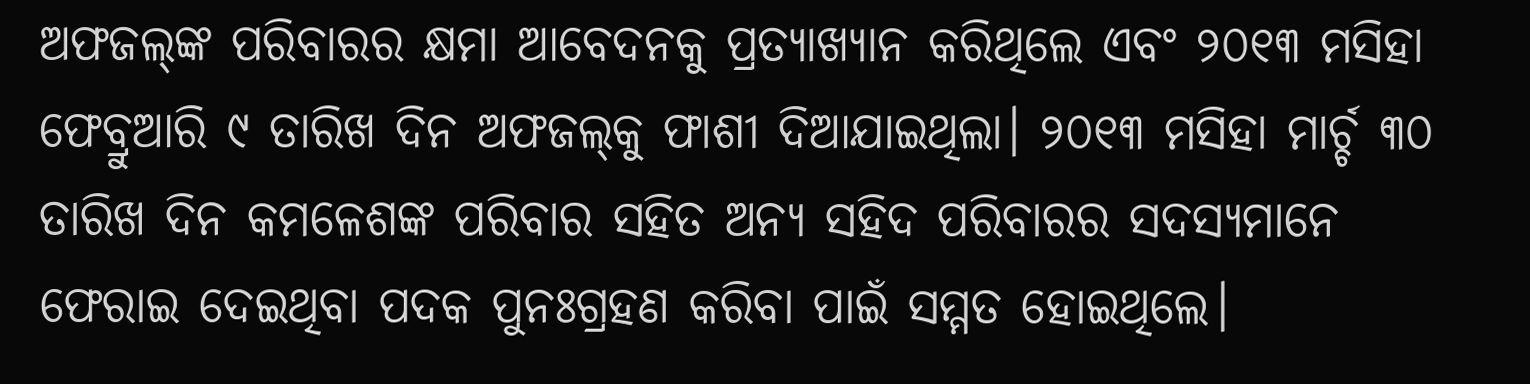ଅଫଜଲ୍‌ଙ୍କ ପରିବାରର କ୍ଷମା ଆବେଦନକୁ ପ୍ରତ୍ୟାଖ୍ୟାନ କରିଥିଲେ ଏବଂ ୨୦୧୩ ମସିହା ଫେବ୍ରୁଆରି ୯ ତାରିଖ ଦିନ ଅଫଜଲ୍‌କୁ ଫାଶୀ ଦିଆଯାଇଥିଲା। ୨୦୧୩ ମସିହା ମାର୍ଚ୍ଚ ୩୦ ତାରିଖ ଦିନ କମଳେଶଙ୍କ ପରିବାର ସହିତ ଅନ୍ୟ ସହିଦ ପରିବାରର ସଦସ୍ୟମାନେ ଫେରାଇ ଦେଇଥିବା ପଦକ ପୁନଃଗ୍ରହଣ କରିବା ପାଇଁ ସମ୍ମତ ହୋଇଥିଲେ।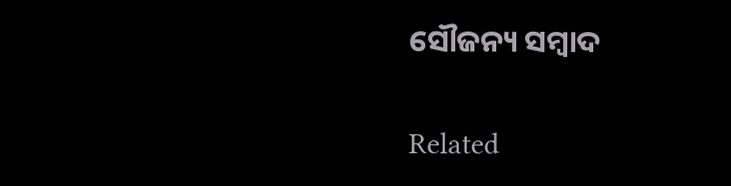ସୌଜନ୍ୟ ସମ୍ବାଦ

Related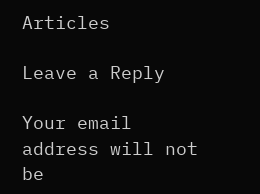Articles

Leave a Reply

Your email address will not be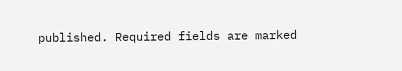published. Required fields are marked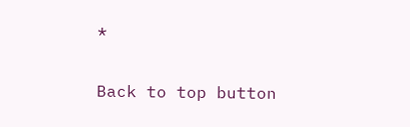*

Back to top button